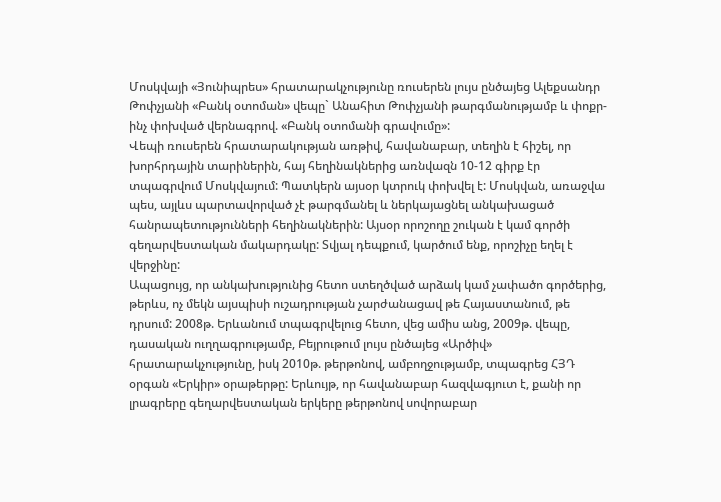Մոսկվայի «Յունիպրես» հրատարակչությունը ռուսերեն լույս ընծայեց Ալեքսանդր Թոփչյանի «Բանկ օտոման» վեպը` Անահիտ Թոփչյանի թարգմանությամբ և փոքր-ինչ փոխված վերնագրով. «Բանկ օտոմանի գրավումը»:
Վեպի ռուսերեն հրատարակության առթիվ, հավանաբար, տեղին է հիշել, որ խորհրդային տարիներին, հայ հեղինակներից առնվազն 10-12 գիրք էր տպագրվում Մոսկվայում: Պատկերն այսօր կտրուկ փոխվել է: Մոսկվան, առաջվա պես, այլևս պարտավորված չէ թարգմանել և ներկայացնել անկախացած հանրապետությունների հեղինակներին: Այսօր որոշողը շուկան է կամ գործի գեղարվեստական մակարդակը: Տվյալ դեպքում, կարծում ենք, որոշիչը եղել է վերջինը:
Ապացույց, որ անկախությունից հետո ստեղծված արձակ կամ չափածո գործերից, թերևս, ոչ մեկն այսպիսի ուշադրության չարժանացավ թե Հայաստանում, թե դրսում: 2008թ. Երևանում տպագրվելուց հետո, վեց ամիս անց, 2009թ. վեպը, դասական ուղղագրությամբ, Բեյրութում լույս ընծայեց «Արծիվ» հրատարակչությունը, իսկ 2010թ. թերթոնով, ամբողջությամբ, տպագրեց ՀՅԴ օրգան «Երկիր» օրաթերթը: Երևույթ, որ հավանաբար հազվագյուտ է, քանի որ լրագրերը գեղարվեստական երկերը թերթոնով սովորաբար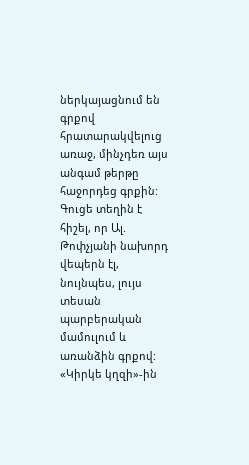ներկայացնում են գրքով հրատարակվելուց առաջ, մինչդեռ այս անգամ թերթը հաջորդեց գրքին:
Գուցե տեղին է հիշել, որ Ալ. Թոփչյանի նախորդ վեպերն էլ, նույնպես, լույս տեսան պարբերական մամուլում և առանձին գրքով: «Կիրկե կղզի»-ին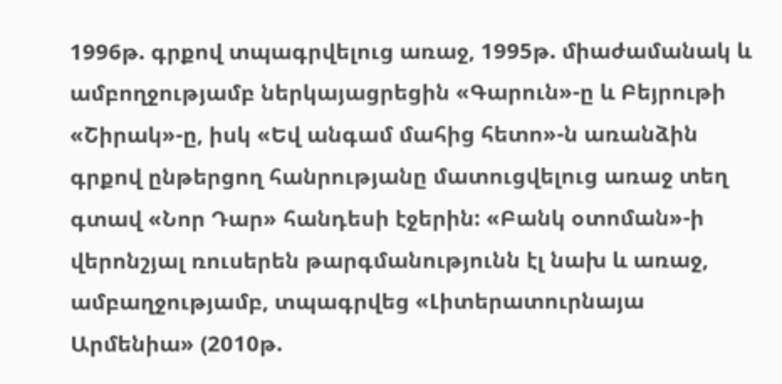1996թ. գրքով տպագրվելուց առաջ, 1995թ. միաժամանակ և ամբողջությամբ ներկայացրեցին «Գարուն»-ը և Բեյրութի «Շիրակ»-ը, իսկ «Եվ անգամ մահից հետո»-ն առանձին գրքով ընթերցող հանրությանը մատուցվելուց առաջ տեղ գտավ «Նոր Դար» հանդեսի էջերին: «Բանկ օտոման»-ի վերոնշյալ ռուսերեն թարգմանությունն էլ նախ և առաջ, ամբաղջությամբ, տպագրվեց «Լիտերատուրնայա Արմենիա» (2010թ.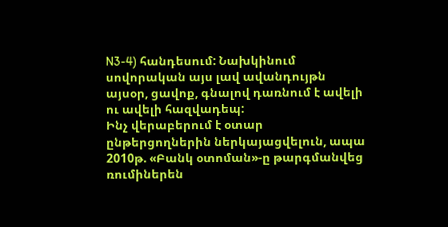N3-4) հանդեսում: Նախկինում սովորական այս լավ ավանդույթն այսօր, ցավոք, գնալով դառնում է ավելի ու ավելի հազվադեպ:
Ինչ վերաբերում է օտար ընթերցողներին ներկայացվելուն, ապա 2010թ. «Բանկ օտոման»-ը թարգմանվեց ռումիներեն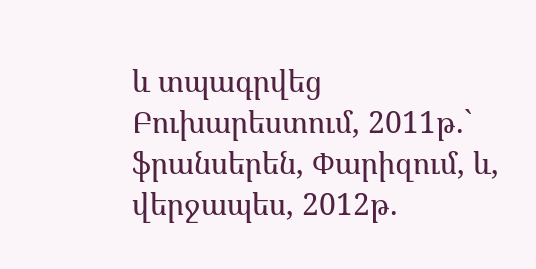և տպագրվեց Բուխարեստում, 2011թ.` ֆրանսերեն, Փարիզում, և, վերջապես, 2012թ.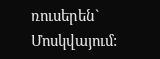ռուսերեն` Մոսկվայում: